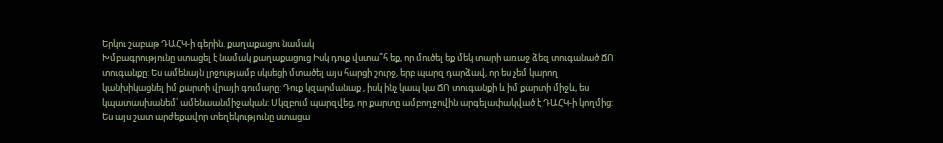Երկու շաբաթ ԴԱՀԿ-ի գերին. քաղաքացու նամակ
Խմբագրությունը ստացել է նամակ քաղաքացուց Իսկ դուք վստա՞հ եք, որ մուծել եք մեկ տարի առաջ ձեզ տուգանած ՃՈ տուգանքը: Ես ամենայն լրջությամբ սկսեցի մտածել այս հարցի շուրջ, երբ պարզ դարձավ, որ ես չեմ կարող կանխիկացնել իմ քարտի վրայի գումարը: Դուք կզարմանաք , իսկ ինչ կապ կա ՃՈ տուգանքի և իմ քարտի միջև, ես կպատասխանեմ՝ ամենաանմիջական: Սկզբում պարզվեց, որ քարտը ամբողջովին արգելափակված է ԴԱՀԿ-ի կողմից: Ես այս շատ արժեքավոր տեղեկությունը ստացա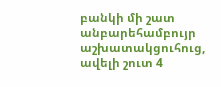բանկի մի շատ անբարեհամբույր աշխատակցուհուց, ավելի շուտ 4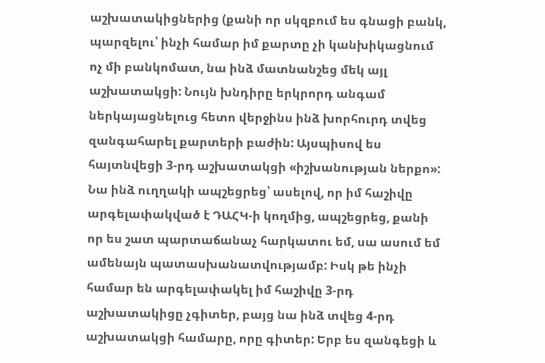աշխատակիցներից (քանի որ սկզբում ես գնացի բանկ, պարզելու՝ ինչի համար իմ քարտը չի կանխիկացնում ոչ մի բանկոմատ, նա ինձ մատնանշեց մեկ այլ աշխատակցի: Նույն խնդիրը երկրորդ անգամ ներկայացնելուց հետո վերջինս ինձ խորհուրդ տվեց զանգահարել քարտերի բաժին: Այսպիսով ես հայտնվեցի 3-րդ աշխատակցի «իշխանության ներքո»: Նա ինձ ուղղակի ապշեցրեց՝ ասելով, որ իմ հաշիվը արգելափակված է ԴԱՀԿ-ի կողմից, ապշեցրեց, քանի որ ես շատ պարտաճանաչ հարկատու եմ, սա ասում եմ ամենայն պատասխանատվությամբ: Իսկ թե ինչի համար են արգելափակել իմ հաշիվը 3-րդ աշխատակիցը չգիտեր, բայց նա ինձ տվեց 4-րդ աշխատակցի համարը, որը գիտեր: Երբ ես զանգեցի և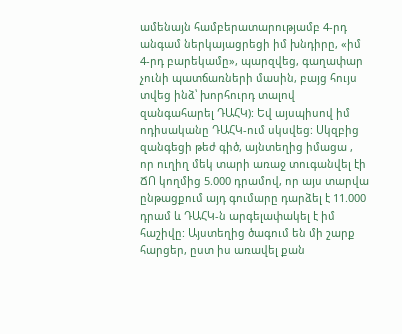ամենայն համբերատարությամբ 4-րդ անգամ ներկայացրեցի իմ խնդիրը, «իմ 4-րդ բարեկամը», պարզվեց, գաղափար չունի պատճառների մասին, բայց հույս տվեց ինձ՝ խորհուրդ տալով զանգահարել ԴԱՀԿ): Եվ այսպիսով իմ ոդիսականը ԴԱՀԿ-ում սկսվեց: Սկզբից զանգեցի թեժ գիծ, այնտեղից իմացա , որ ուղիղ մեկ տարի առաջ տուգանվել էի ՃՈ կողմից 5.000 դրամով, որ այս տարվա ընթացքում այդ գումարը դարձել է 11.000 դրամ և ԴԱՀԿ-ն արգելափակել է իմ հաշիվը: Այստեղից ծագում են մի շարք հարցեր, ըստ իս առավել քան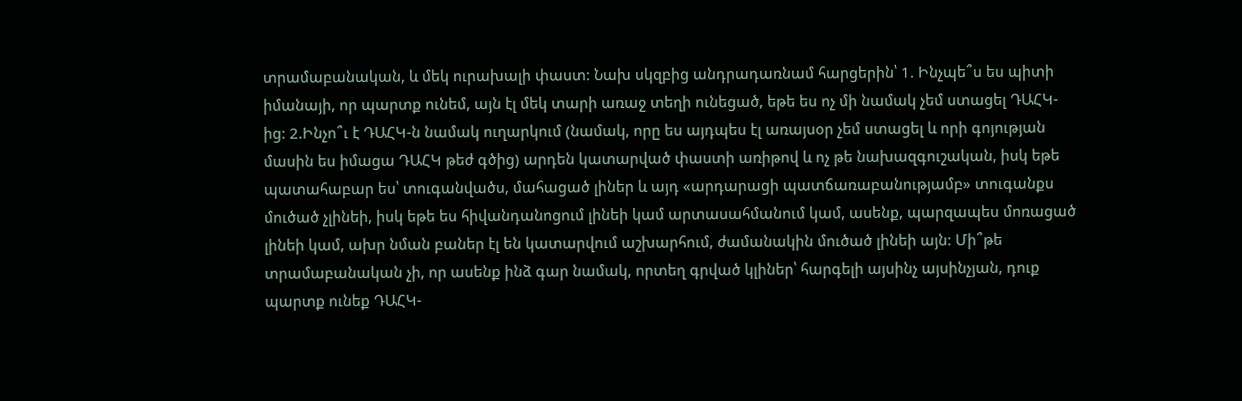տրամաբանական, և մեկ ուրախալի փաստ: Նախ սկզբից անդրադառնամ հարցերին՝ 1. Ինչպե՞ս ես պիտի իմանայի, որ պարտք ունեմ, այն էլ մեկ տարի առաջ տեղի ունեցած, եթե ես ոչ մի նամակ չեմ ստացել ԴԱՀԿ-ից: 2.Ինչո՞ւ է ԴԱՀԿ-ն նամակ ուղարկում (նամակ, որը ես այդպես էլ առայսօր չեմ ստացել և որի գոյության մասին ես իմացա ԴԱՀԿ թեժ գծից) արդեն կատարված փաստի առիթով և ոչ թե նախազգուշական, իսկ եթե պատահաբար ես՝ տուգանվածս, մահացած լիներ և այդ «արդարացի պատճառաբանությամբ» տուգանքս մուծած չլինեի, իսկ եթե ես հիվանդանոցում լինեի կամ արտասահմանում կամ, ասենք, պարզապես մոռացած լինեի կամ, ախր նման բաներ էլ են կատարվում աշխարհում, ժամանակին մուծած լինեի այն: Մի՞թե տրամաբանական չի, որ ասենք ինձ գար նամակ, որտեղ գրված կլիներ՝ հարգելի այսինչ այսինչյան, դուք պարտք ունեք ԴԱՀԿ-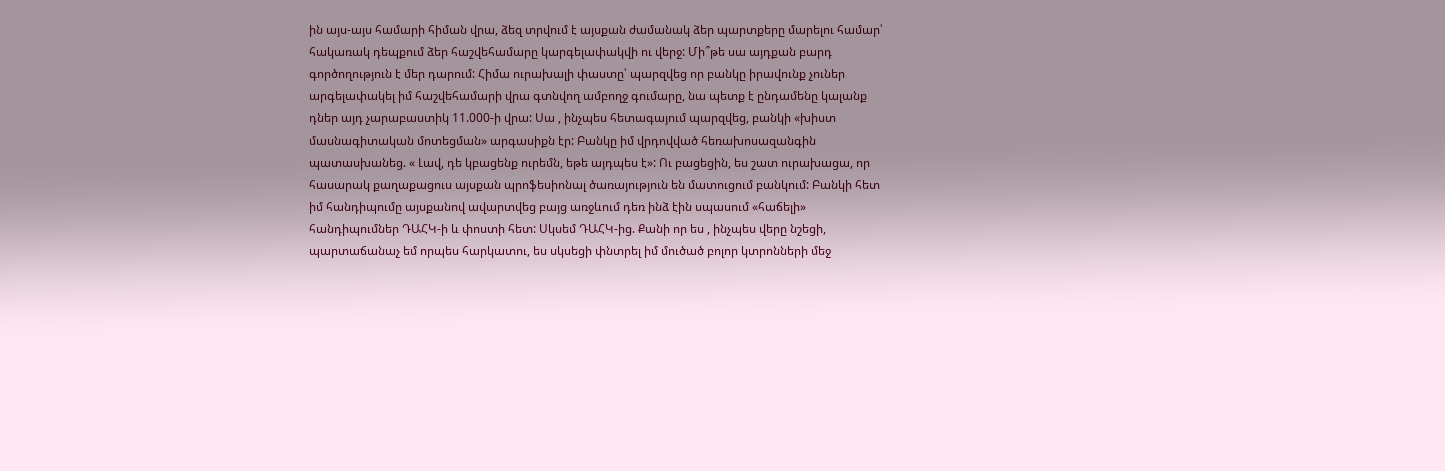ին այս-այս համարի հիման վրա, ձեզ տրվում է այսքան ժամանակ ձեր պարտքերը մարելու համար՝ հակառակ դեպքում ձեր հաշվեհամարը կարգելափակվի ու վերջ: Մի՞թե սա այդքան բարդ գործողություն է մեր դարում: Հիմա ուրախալի փաստը՝ պարզվեց որ բանկը իրավունք չուներ արգելափակել իմ հաշվեհամարի վրա գտնվող ամբողջ գումարը, նա պետք է ընդամենը կալանք դներ այդ չարաբաստիկ 11.000-ի վրա: Սա , ինչպես հետագայում պարզվեց, բանկի «խիստ մասնագիտական մոտեցման» արգասիքն էր: Բանկը իմ վրդովված հեռախոսազանգին պատասխանեց. « Լավ, դե կբացենք ուրեմն, եթե այդպես է»: Ու բացեցին, ես շատ ուրախացա, որ հասարակ քաղաքացուս այսքան պրոֆեսիոնալ ծառայություն են մատուցում բանկում: Բանկի հետ իմ հանդիպումը այսքանով ավարտվեց բայց առջևում դեռ ինձ էին սպասում «հաճելի» հանդիպումներ ԴԱՀԿ-ի և փոստի հետ: Սկսեմ ԴԱՀԿ-ից. Քանի որ ես , ինչպես վերը նշեցի, պարտաճանաչ եմ որպես հարկատու, ես սկսեցի փնտրել իմ մուծած բոլոր կտրոնների մեջ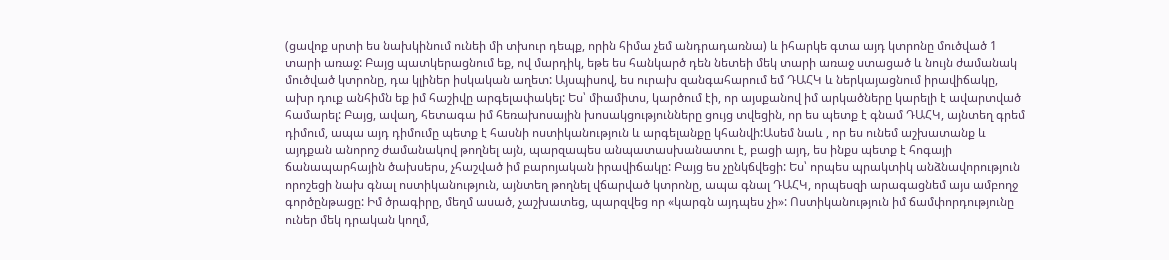(ցավոք սրտի ես նախկինում ունեի մի տխուր դեպք, որին հիմա չեմ անդրադառնա) և իհարկե գտա այդ կտրոնը մուծված 1 տարի առաջ: Բայց պատկերացնում եք, ով մարդիկ, եթե ես հանկարծ դեն նետեի մեկ տարի առաջ ստացած և նույն ժամանակ մուծված կտրոնը, դա կլիներ իսկական աղետ: Այսպիսով, ես ուրախ զանգահարում եմ ԴԱՀԿ և ներկայացնում իրավիճակը, ախր դուք անհիմն եք իմ հաշիվը արգելափակել: Ես՝ միամիտս, կարծում էի, որ այսքանով իմ արկածները կարելի է ավարտված համարել: Բայց, ավաղ, հետագա իմ հեռախոսային խոսակցությունները ցույց տվեցին, որ ես պետք է գնամ ԴԱՀԿ, այնտեղ գրեմ դիմում, ապա այդ դիմումը պետք է հասնի ոստիկանություն և արգելանքը կհանվի:Ասեմ նաև , որ ես ունեմ աշխատանք և այդքան անորոշ ժամանակով թողնել այն, պարզապես անպատասխանատու է, բացի այդ, ես ինքս պետք է հոգայի ճանապարհային ծախսերս, չհաշված իմ բարոյական իրավիճակը: Բայց ես չընկճվեցի: Ես՝ որպես պրակտիկ անձնավորություն որոշեցի նախ գնալ ոստիկանություն, այնտեղ թողնել վճարված կտրոնը, ապա գնալ ԴԱՀԿ, որպեսզի արագացնեմ այս ամբողջ գործընթացը: Իմ ծրագիրը, մեղմ ասած, չաշխատեց, պարզվեց որ «կարգն այդպես չի»: Ոստիկանություն իմ ճամփորդությունը ուներ մեկ դրական կողմ,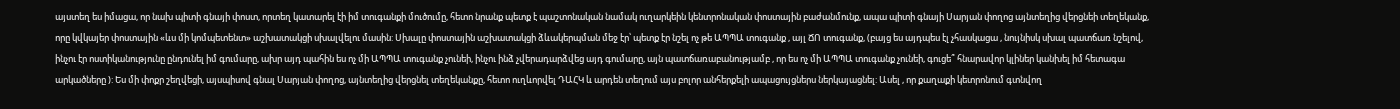այստեղ ես իմացա, որ նախ պիտի գնայի փոստ, որտեղ կատարել էի իմ տուգանքի մուծումը, հետո նրանք պետք է պաշտոնական նամակ ուղարկեին կենտրոնական փոստային բաժանմունք, ապա պիտի գնայի Սարյան փողոց այնտեղից վերցնեի տեղեկանք, որը կվկայեր փոստային «ևս մի կոմպետենտ» աշխատակցի սխալվելու մասին: Սխալը փոստային աշխատակցի ձևակերպման մեջ էր՝ պետք էր նշել ոչ թե ԱՊՊԱ տուգանք , այլ ՃՈ տուգանք, (բայց ես այդպես էլ չհասկացա , նույնիսկ սխալ պատճառ նշելով, ինչու էր ոստիկանությունը ընդունել իմ գումարը, ախր այդ պահին ես ոչ մի ԱՊՊԱ տուգանք չունեի, ինչու ինձ չվերադարձվեց այդ գումարը, այն պատճառաբանությամբ , որ ես ոչ մի ԱՊՊԱ տուգանք չունեի, գուցե՞ հնարավոր կլիներ կանխել իմ հետագա արկածները ): Ես մի փոքր շեղվեցի, այսպիսով գնալ Սարյան փողոց, այնտեղից վերցնել տեղեկանքը, հետո ուղևորվել ԴԱՀԿ և արդեն տեղում այս բոլոր անհերքելի ապացույցներս ներկայացնել: Ասել , որ քաղաքի կետրոնում գտնվող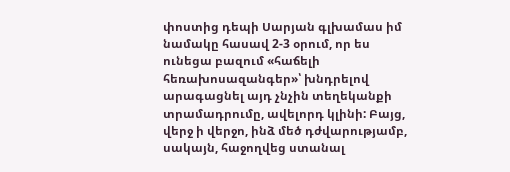փոստից դեպի Սարյան գլխամաս իմ նամակը հասավ 2-3 օրում, որ ես ունեցա բազում «հաճելի հեռախոսազանգեր»՝ խնդրելով արագացնել այդ չնչին տեղեկանքի տրամադրումը, ավելորդ կլինի: Բայց, վերջ ի վերջո, ինձ մեծ դժվարությամբ, սակայն, հաջողվեց ստանալ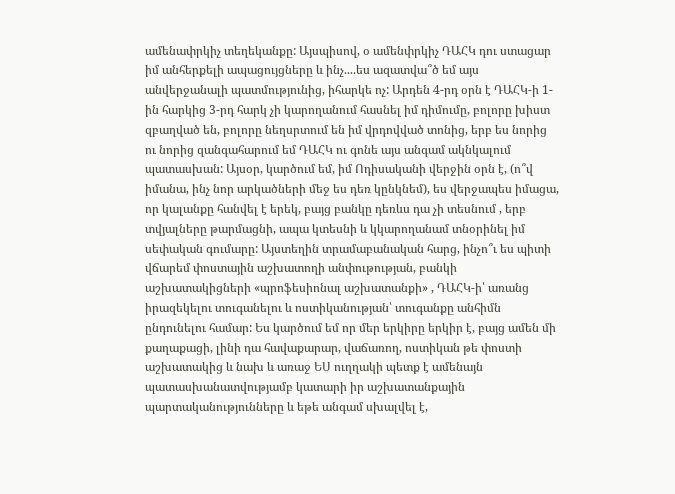ամենափրկիչ տեղեկանքը: Այսպիսով, օ ամենփրկիչ ԴԱՀԿ դու ստացար իմ անհերքելի ապացույցները և ինչ....ես ազատվա՞ծ եմ այս անվերջանալի պատմությունից, իհարկե ոչ: Արդեն 4-րդ օրն է ԴԱՀԿ-ի 1-ին հարկից 3-րդ հարկ չի կարողանում հասնել իմ դիմումը, բոլորը խիստ զբաղված են, բոլորը նեղսրտում են իմ վրդովված տոնից, երբ ես նորից ու նորից զանգահարում եմ ԴԱՀԿ ու գոնե այս անգամ ակնկալում պատասխան: Այսօր, կարծում եմ, իմ Ոդիսականի վերջին օրն է, (ո՞վ իմանա, ինչ նոր արկածների մեջ ես դեռ կընկնեմ), ես վերջապես իմացա, որ կալանքը հանվել է երեկ, բայց բանկը դեռևս դա չի տեսնում , երբ տվյալները թարմացնի, ապա կտեսնի և կկարողանամ տնօրինել իմ սեփական գումարը: Այստեղին տրամաբանական հարց, ինչո՞ւ ես պիտի վճարեմ փոստային աշխատողի անփութության, բանկի աշխատակիցների «պրոֆեսիոնալ աշխատանքի» , ԴԱՀԿ-ի՝ առանց իրազեկելու տուգանելու և ոստիկանության՝ տուգանքը անհիմն ընդունելու համար: Ես կարծում եմ որ մեր երկիրը երկիր է, բայց ամեն մի քաղաքացի, լինի դա հավաքարար, վաճառող, ոստիկան թե փոստի աշխատակից և նախ և առաջ ԵՍ ուղղակի պետք է ամենայն պատասխանատվությամբ կատարի իր աշխատանքային պարտականությունները և եթե անգամ սխալվել է,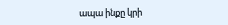ապա ինքը կրի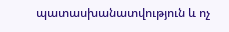պատասխանատվություն և ոչ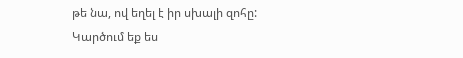թե նա, ով եղել է իր սխալի զոհը: Կարծում եք ես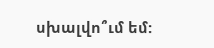սխալվո՞ւմ եմ: